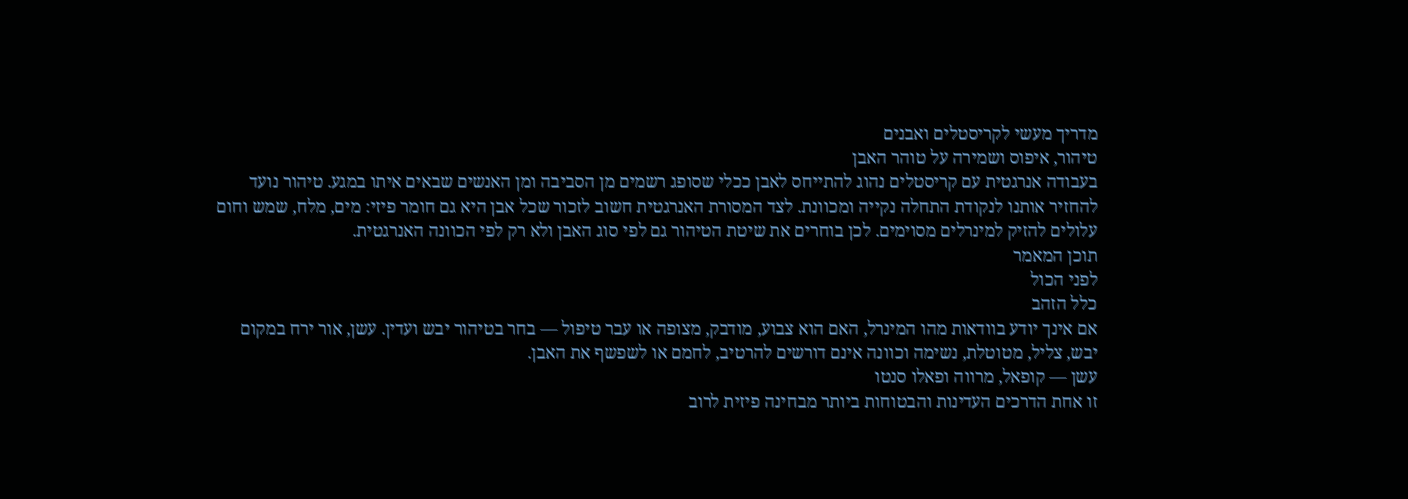מדריך מעשי לקריסטלים ואבנים
טיהור, איפוס ושמירה על טוהר האבן
בעבודה אנרגטית עם קריסטלים נהוג להתייחס לאבן ככלי שסופג רשמים מן הסביבה ומן האנשים שבאים איתו במגע. טיהור נועד להחזיר אותנו לנקודת התחלה נקייה ומכוונת. לצד המסורת האנרגטית חשוב לזכור שכל אבן היא גם חומר פיזי: מים, מלח, שמש וחום עלולים להזיק למינרלים מסוימים. לכן בוחרים את שיטת הטיהור גם לפי סוג האבן ולא רק לפי הכוונה האנרגטית.
תוכן המאמר
לפני הכול
כלל הזהב
אם אינך יודע בוודאות מהו המינרל, האם הוא צבוע, מודבק, מצופה או עבר טיפול — בחר בטיהור יבש ועדין. עשן, אור ירח במקום יבש, צליל, מטוטלת, נשימה וכוונה אינם דורשים להרטיב, לחמם או לשפשף את האבן.
עשן — קופאל, מרווה ופאלו סנטו
זו אחת הדרכים העדינות והבטוחות ביותר מבחינה פיזית לרוב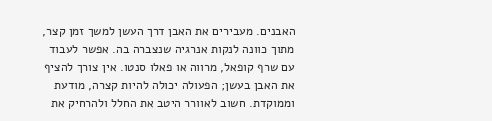האבנים. מעבירים את האבן דרך העשן למשך זמן קצר, מתוך כוונה לנקות אנרגיה שנצברה בה. אפשר לעבוד עם שרף קופאל, מרווה או פאלו סנטו. אין צורך להציף את האבן בעשן; הפעולה יכולה להיות קצרה, מודעת וממוקדת. חשוב לאוורר היטב את החלל ולהרחיק את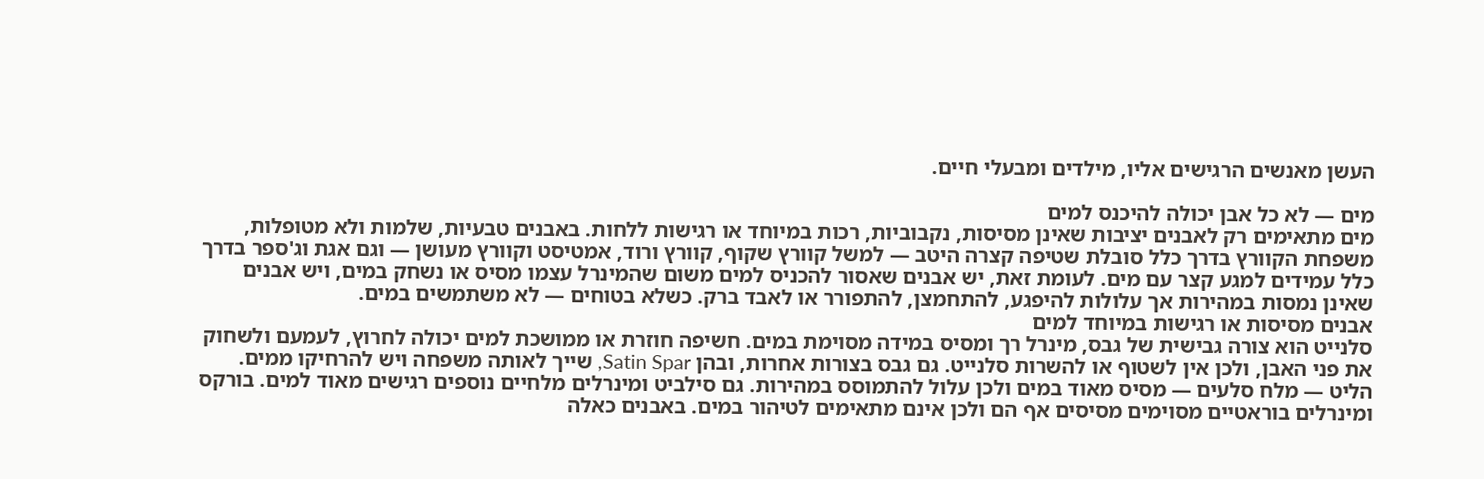העשן מאנשים הרגישים אליו, מילדים ומבעלי חיים.

מים — לא כל אבן יכולה להיכנס למים
מים מתאימים רק לאבנים יציבות שאינן מסיסות, נקבוביות, רכות במיוחד או רגישות ללחות. באבנים טבעיות, שלמות ולא מטופלות, משפחת הקוורץ בדרך כלל סובלת שטיפה קצרה היטב — למשל קוורץ שקוף, קוורץ ורוד, אמטיסט וקוורץ מעושן — וגם אגת וג'ספר בדרך כלל עמידים למגע קצר עם מים. לעומת זאת, יש אבנים שאסור להכניס למים משום שהמינרל עצמו מסיס או נשחק במים, ויש אבנים שאינן נמסות במהירות אך עלולות להיפגע, להתחמצן, להתפורר או לאבד ברק. כשלא בטוחים — לא משתמשים במים.
אבנים מסיסות או רגישות במיוחד למים
סלנייט הוא צורה גבישית של גבס, מינרל רך ומסיס במידה מסוימת במים. חשיפה חוזרת או ממושכת למים יכולה לחרוץ, לעמעם ולשחוק את פני האבן, ולכן אין לשטוף או להשרות סלנייט. גם גבס בצורות אחרות, ובהן Satin Spar, שייך לאותה משפחה ויש להרחיקו ממים. הליט — מלח סלעים — מסיס מאוד במים ולכן עלול להתמוסס במהירות. גם סילביט ומינרלים מלחיים נוספים רגישים מאוד למים. בורקס ומינרלים בוראטיים מסוימים מסיסים אף הם ולכן אינם מתאימים לטיהור במים. באבנים כאלה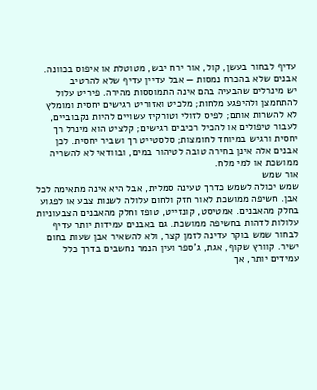עדיף לבחור בעשן, קול, אור ירח יבש, מטוטלת או איפוס בכוונה.
אבנים שלא בהכרח נמסות — אבל עדיין עדיף שלא להרטיב
יש מינרלים שהבעיה בהם אינה התמוססות מהירה. פיריט עלול להתחמצן ולהיפגע מלחות; מלכיט ואזוריט רגישים יחסית ומומלץ לא להשרות אותם; לפיס לזולי וטורקיז עשויים להיות נקבוביים, לעבור טיפולים או להכיל רכיבים רגישים; קלציט הוא מינרל רך יחסית ורגיש במיוחד לחומצות; סלסטייט רך ושביר יחסית. לכן אבנים אלה אינן בחירה טובה לטיהור במים, ובוודאי לא להשריה ממושכת או למי מלח.
אור שמש
שמש יכולה לשמש כדרך טעינה סמלית, אבל היא אינה מתאימה לכל אבן. חשיפה ממושכת לאור חזק ולחום עלולה לשנות צבע או לפגוע בחלק מהאבנים. אמטיסט, קונזייט, טופז וחלק מהאבנים הצבעוניות עלולות לדהות בחשיפה ממושכת. גם באבנים עמידות יותר עדיף לבחור שמש בוקר עדינה לזמן קצר, ולא להשאיר אבן שעות בחום ישיר. קוורץ שקוף, אגת, ג'ספר ועין הנמר נחשבים בדרך כלל עמידים יותר, אך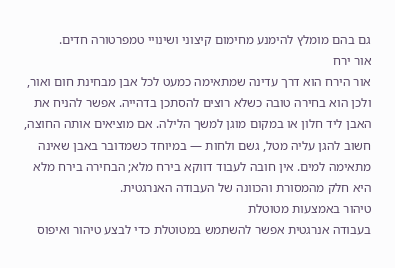גם בהם מומלץ להימנע מחימום קיצוני ושינויי טמפרטורה חדים.
אור ירח
אור הירח הוא דרך עדינה שמתאימה כמעט לכל אבן מבחינת חום ואור, ולכן הוא בחירה טובה כשלא רוצים להסתכן בדהייה. אפשר להניח את האבן ליד חלון או במקום מוגן למשך הלילה. אם מוציאים אותה החוצה, חשוב להגן עליה מטל, גשם ולחות — במיוחד כשמדובר באבן שאינה מתאימה למים. אין חובה לעבוד דווקא בירח מלא; הבחירה בירח מלא היא חלק מהמסורת והכוונה של העבודה האנרגטית.
טיהור באמצעות מטוטלת
בעבודה אנרגטית אפשר להשתמש במטוטלת כדי לבצע טיהור ואיפוס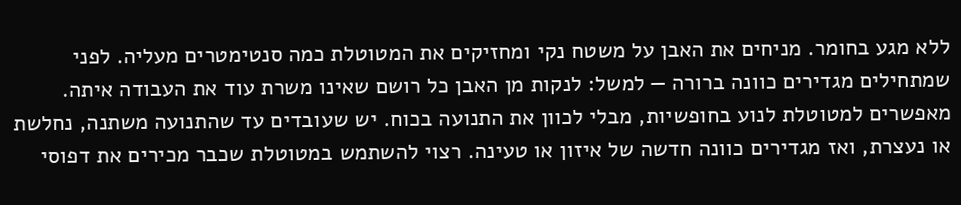ללא מגע בחומר. מניחים את האבן על משטח נקי ומחזיקים את המטוטלת כמה סנטימטרים מעליה. לפני שמתחילים מגדירים כוונה ברורה — למשל: לנקות מן האבן כל רושם שאינו משרת עוד את העבודה איתה. מאפשרים למטוטלת לנוע בחופשיות, מבלי לכוון את התנועה בכוח. יש שעובדים עד שהתנועה משתנה, נחלשת או נעצרת, ואז מגדירים כוונה חדשה של איזון או טעינה. רצוי להשתמש במטוטלת שכבר מכירים את דפוסי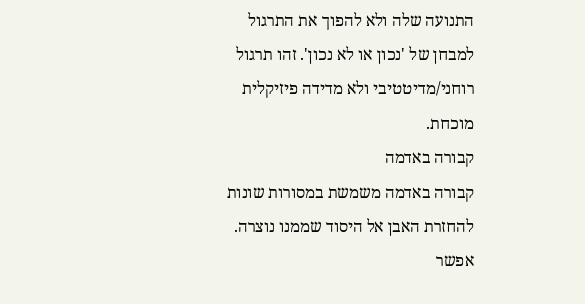התנועה שלה ולא להפוך את התרגול למבחן של 'נכון או לא נכון'. זהו תרגול רוחני/מדיטטיבי ולא מדידה פיזיקלית מוכחת.
קבורה באדמה
קבורה באדמה משמשת במסורות שונות להחזרת האבן אל היסוד שממנו נוצרה. אפשר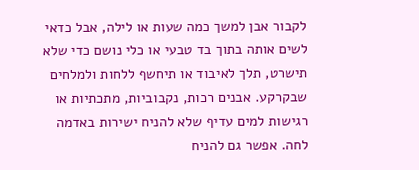לקבור אבן למשך כמה שעות או לילה, אבל כדאי לשים אותה בתוך בד טבעי או כלי נושם כדי שלא תישרט, תלך לאיבוד או תיחשף ללחות ולמלחים שבקרקע. אבנים רכות, נקבוביות, מתכתיות או רגישות למים עדיף שלא להניח ישירות באדמה לחה. אפשר גם להניח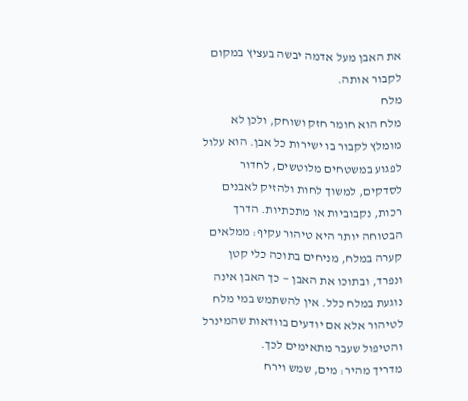את האבן מעל אדמה יבשה בעציץ במקום לקבור אותה.
מלח
מלח הוא חומר חזק ושוחק, ולכן לא מומלץ לקבור בו ישירות כל אבן. הוא עלול לפגוע במשטחים מלוטשים, לחדור לסדקים, למשוך לחות ולהזיק לאבנים רכות, נקבוביות או מתכתיות. הדרך הבטוחה יותר היא טיהור עקיף: ממלאים קערה במלח, מניחים בתוכה כלי קטן ונפרד, ובתוכו את האבן — כך האבן אינה נוגעת במלח כלל. אין להשתמש במי מלח לטיהור אלא אם יודעים בוודאות שהמינרל והטיפול שעבר מתאימים לכך.
מדריך מהיר: מים, שמש וירח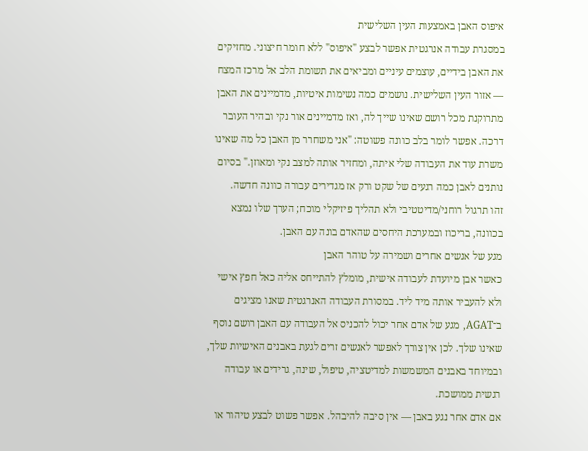איפוס האבן באמצעות העין השלישית
במסגרת עבודה אנרגטית אפשר לבצע "איפוס" ללא חומר חיצוני. מחזיקים את האבן בידיים, עוצמים עיניים ומביאים את תשומת הלב אל מרכז המצח — אזור העין השלישית. נושמים כמה נשימות איטיות, מדמיינים את האבן מתרוקנת מכל רושם שאינו שייך לה, ואז מדמיינים אור נקי ובהיר העובר דרכה. אפשר לומר בלב כוונה פשוטה: "אני משחרר מן האבן כל מה שאינו משרת עוד את העבודה שלי איתה, ומחזיר אותה למצב נקי ומאוזן." בסיום נותנים לאבן כמה רגעים של שקט ורק אז מגדירים עבורה כוונה חדשה.
זהו תרגול רוחני/מדיטטיבי ולא תהליך פיזיקלי מוכח; הערך שלו נמצא בכוונה, בריכוז ובמערכת היחסים שהאדם בונה עם האבן.
מגע של אנשים אחרים ושמירה על טוהר האבן
כאשר אבן מיועדת לעבודה אישית, מומלץ להתייחס אליה כאל חפץ אישי ולא להעביר אותה מיד ליד. במסורת העבודה האנרגטית שאנו מציגים ב־AGAT, מגע של אדם אחר יכול להכניס אל העבודה עם האבן רושם נוסף שאינו שלך. לכן אין צורך לאפשר לאנשים זרים לגעת באבנים האישיות שלך, ובמיוחד באבנים המשמשות למדיטציה, טיפול, שינה, גרידים או עבודה רגשית ממושכת.
אם אדם אחר נגע באבן — אין סיבה להיבהל. אפשר פשוט לבצע טיהור או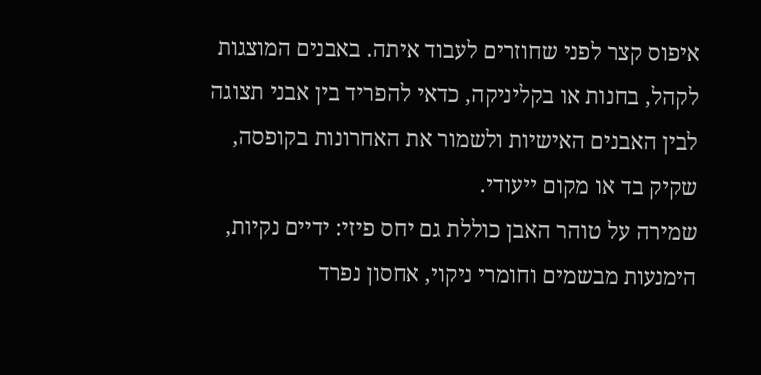איפוס קצר לפני שחוזרים לעבוד איתה. באבנים המוצגות לקהל, בחנות או בקליניקה, כדאי להפריד בין אבני תצוגה לבין האבנים האישיות ולשמור את האחרונות בקופסה, שקיק בד או מקום ייעודי.
שמירה על טוהר האבן כוללת גם יחס פיזי: ידיים נקיות, הימנעות מבשמים וחומרי ניקוי, אחסון נפרד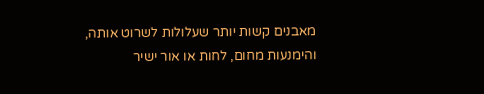מאבנים קשות יותר שעלולות לשרוט אותה, והימנעות מחום, לחות או אור ישיר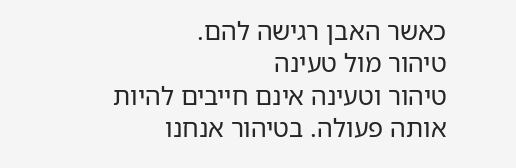כאשר האבן רגישה להם.
טיהור מול טעינה
טיהור וטעינה אינם חייבים להיות אותה פעולה. בטיהור אנחנו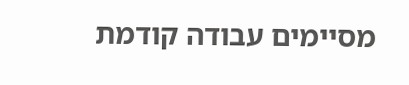מסיימים עבודה קודמת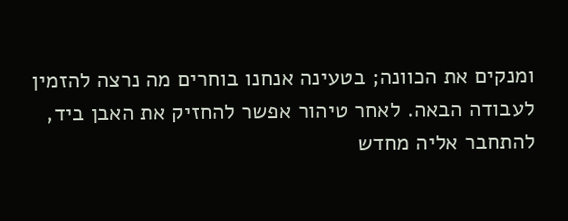ומנקים את הכוונה; בטעינה אנחנו בוחרים מה נרצה להזמין לעבודה הבאה. לאחר טיהור אפשר להחזיק את האבן ביד, להתחבר אליה מחדש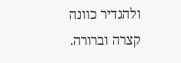ולהגדיר כוונה קצרה וברורה.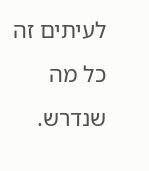לעיתים זה כל מה שנדרש.